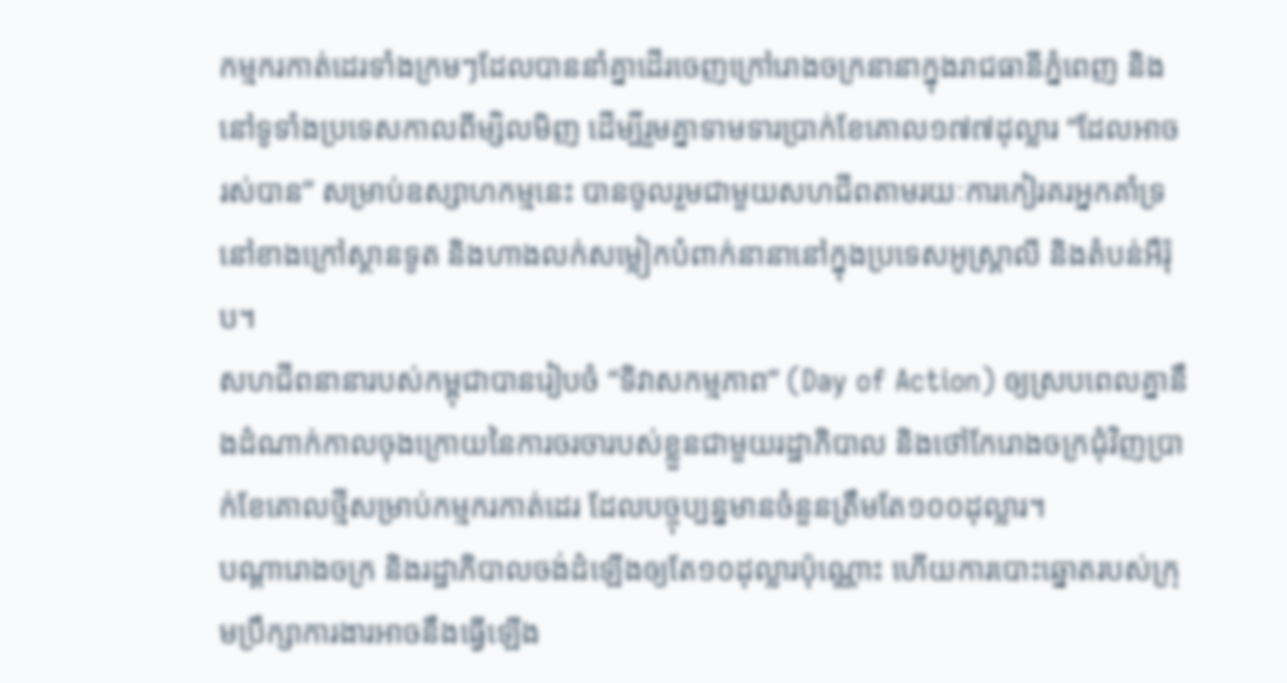កម្មករកាត់ដេរទាំងក្រមៗដែលបាននាំគ្នាដើរចេញក្រៅរោងចក្រនានាក្នុងរាជធានីភ្នំពេញ និងនៅទូទាំងប្រទេសកាលពីម្សិលមិញ ដើម្បីរួមគ្នាទាមទារប្រាក់ខែគោល១៧៧ដុល្លារ “ដែលអាចរស់បាន” សម្រាប់ឧស្សាហកម្មនេះ បានចូលរួមជាមួយសហជីពតាមរយៈការកៀរគរអ្នកគាំទ្រនៅខាងក្រៅស្ថានទូត និងហាងលក់សម្លៀកបំពាក់នានានៅក្នុងប្រទេសអូស្ត្រាលី និងតំបន់អឺរ៉ុប។
សហជីពនានារបស់កម្ពុជាបានរៀបចំ “ទិវាសកម្មភាព” (Day of Action) ឲ្យស្របពេលគ្នានឹងដំណាក់កាលចុងក្រោយនៃការចរចារបស់ខ្លួនជាមួយរដ្ឋាភិបាល និងថៅកែរោងចក្រជុំវិញប្រាក់ខែគោលថ្មីសម្រាប់កម្មករកាត់ដេរ ដែលបច្ចុប្បន្នមានចំនួនត្រឹមតែ១០០ដុល្លារ។
បណ្តារោងចក្រ និងរដ្ឋាភិបាលចង់ដំឡើងឲ្យតែ១០ដុល្លារប៉ុណ្ណោះ ហើយការបោះឆ្នោតរបស់ក្រុមប្រឹក្សាការងារអាចនឹងធ្វើឡើង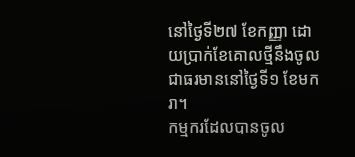នៅថ្ងៃទី២៧ ខែកញ្ញា ដោយប្រាក់ខែគោលថ្មីនឹងចូលជាធរមាននៅថ្ងៃទី១ ខែមករា។
កម្មករដែលបានចូល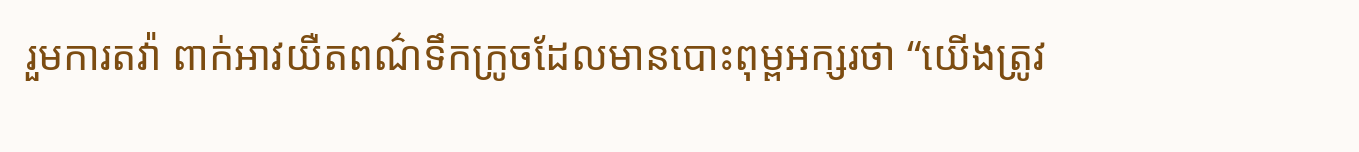រួមការតវ៉ា ពាក់អាវយឺតពណ៌ទឹកក្រូចដែលមានបោះពុម្ពអក្សរថា “យើងត្រូវ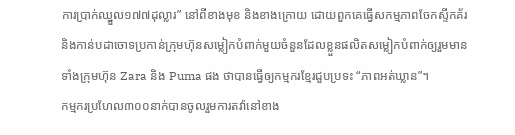ការប្រាក់ឈ្នួល១៧៧ដុល្លារ” នៅពីខាងមុខ និងខាងក្រោយ ដោយពួកគេធ្វើសកម្មភាពចែកស្ទីកគ័រ និងកាន់បដាចោទប្រកាន់ក្រុមហ៊ុនសម្លៀកបំពាក់មួយចំនួនដែលខ្លួនផលិតសម្លៀកបំពាក់ឲ្យរួមមានទាំងក្រុមហ៊ុន Zara និង Puma ផង ថាបានធ្វើឲ្យកម្មករខ្មែរជួបប្រទះ “ភាពអត់ឃ្លាន”។
កម្មករប្រហែល៣០០នាក់បានចូលរួមការតវ៉ានៅខាង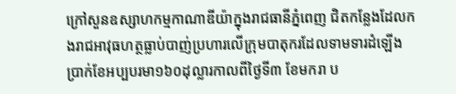ក្រៅសួនឧស្សាហកម្មកាណាឌីយ៉ាក្នុងរាជធានីភ្នំពេញ ជិតកន្លែងដែលកងរាជអាវុធហត្ថធ្លាប់បាញ់ប្រហារលើក្រុមបាតុករដែលទាមទារដំឡើងប្រាក់ខែអប្បបរមា១៦០ដុល្លារកាលពីថ្ងៃទី៣ ខែមករា ប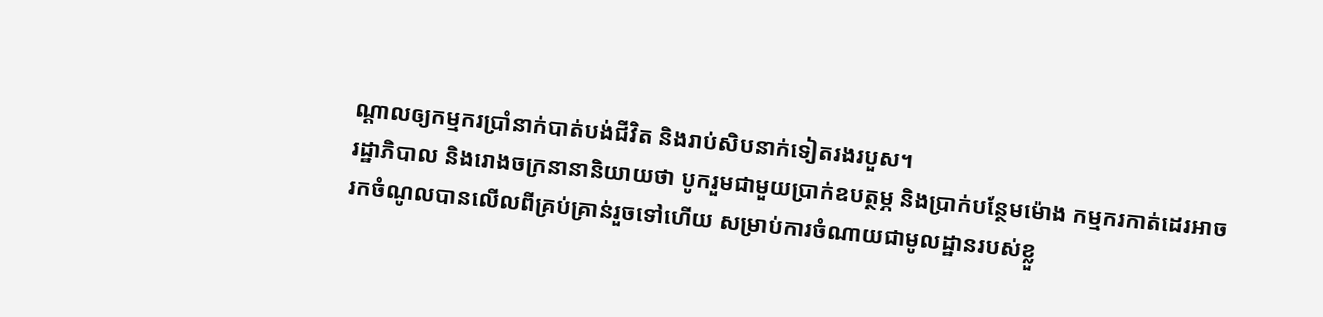ណ្តាលឲ្យកម្មករប្រាំនាក់បាត់បង់ជីវិត និងរាប់សិបនាក់ទៀតរងរបួស។
រដ្ឋាភិបាល និងរោងចក្រនានានិយាយថា បូករួមជាមួយប្រាក់ឧបត្ថម្ភ និងប្រាក់បន្ថែមម៉ោង កម្មករកាត់ដេរអាចរកចំណូលបានលើលពីគ្រប់គ្រាន់រួចទៅហើយ សម្រាប់ការចំណាយជាមូលដ្ឋានរបស់ខ្លួ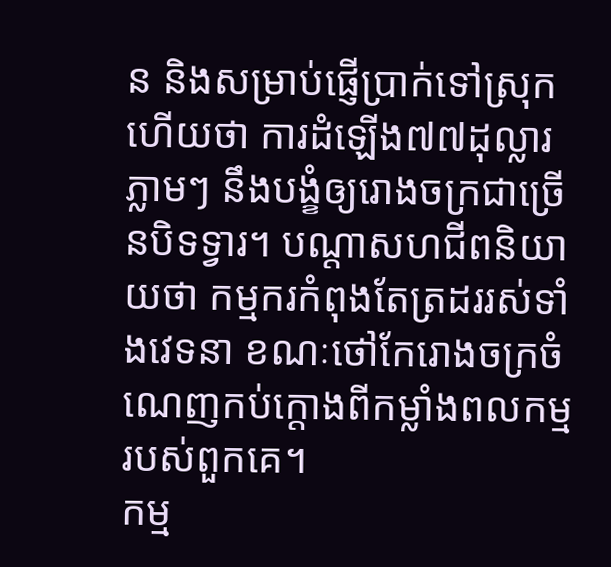ន និងសម្រាប់ផ្ញើប្រាក់ទៅស្រុក ហើយថា ការដំឡើង៧៧ដុល្លារភ្លាមៗ នឹងបង្ខំឲ្យរោងចក្រជាច្រើនបិទទ្វារ។ បណ្តាសហជីពនិយាយថា កម្មករកំពុងតែត្រដររស់ទាំងវេទនា ខណៈថៅកែរោងចក្រចំណេញកប់ក្តោងពីកម្លាំងពលកម្មរបស់ពួកគេ។
កម្ម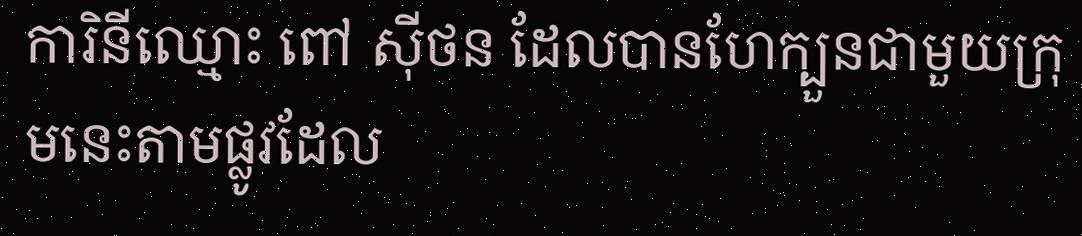ការិនីឈ្មោះ ពៅ ស៊ីថន ដែលបានហែក្បួនជាមួយក្រុមនេះតាមផ្លូវដែល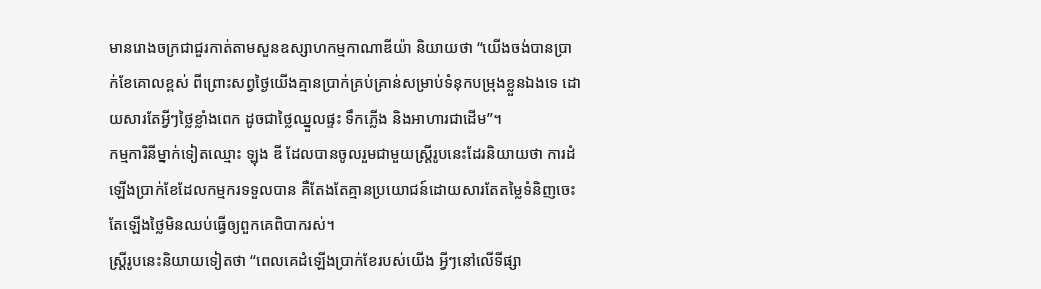មានរោងចក្រជាជួរកាត់តាមសួនឧស្សាហកម្មកាណាឌីយ៉ា និយាយថា “យើងចង់បានប្រាក់ខែគោលខ្ពស់ ពីព្រោះសព្វថ្ងៃយើងគ្មានប្រាក់គ្រប់គ្រាន់សម្រាប់ទំនុកបម្រុងខ្លួនឯងទេ ដោយសារតែអ្វីៗថ្លៃខ្លាំងពេក ដូចជាថ្លៃឈ្នួលផ្ទះ ទឹកភ្លើង និងអាហារជាដើម”។
កម្មការិនីម្នាក់ទៀតឈ្មោះ ឡុង ឌី ដែលបានចូលរួមជាមួយស្ត្រីរូបនេះដែរនិយាយថា ការដំឡើងប្រាក់ខែដែលកម្មករទទួលបាន គឺតែងតែគ្មានប្រយោជន៍ដោយសារតែតម្លៃទំនិញចេះតែឡើងថ្លៃមិនឈប់ធ្វើឲ្យពួកគេពិបាករស់។
ស្ត្រីរូបនេះនិយាយទៀតថា “ពេលគេដំឡើងប្រាក់ខែរបស់យើង អ្វីៗនៅលើទីផ្សា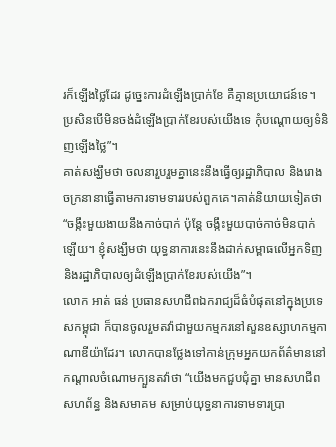រក៏ឡើងថ្លៃដែរ ដូច្នេះការដំឡើងប្រាក់ខែ គឺគ្មានប្រយោជន៍ទេ។ ប្រសិនបើមិនចង់ដំឡើងប្រាក់ខែរបស់យើងទេ កុំបណ្តោយឲ្យទំនិញឡើងថ្លៃ”។
គាត់សង្ឃឹមថា ចលនារួបរួមគ្នានេះនឹងធ្វើឲ្យរដ្ឋាភិបាល និងរោងចក្រនានាធ្វើតាមការទាមទាររបស់ពួកគេ។គាត់និយាយទៀតថា “ចង្កឹះមួយងាយនឹងកាច់បាក់ ប៉ុន្តែ ចង្កឹះមួយបាច់កាច់មិនបាក់ឡើយ។ ខ្ញុំសង្ឃឹមថា យុទ្ធនាការនេះនឹងដាក់សម្ពាធលើអ្នកទិញ និងរដ្ឋាភិបាលឲ្យដំឡើងប្រាក់ខែរបស់យើង”។
លោក អាត់ ធន់ ប្រធានសហជីពឯករាជ្យដ៏ធំបំផុតនៅក្នុងប្រទេសកម្ពុជា ក៏បានចូលរួមតវ៉ាជាមួយកម្មករនៅសួនឧស្សាហកម្មកាណាឌីយ៉ាដែរ។ លោកបានថ្លែងទៅកាន់ក្រុមអ្នកយកព័ត៌មាននៅកណ្តាលចំណោមក្បួនតវ៉ាថា “យើងមកជួបជុំគ្នា មានសហជីព សហព័ន្ធ និងសមាគម សម្រាប់យុទ្ធនាការទាមទារប្រា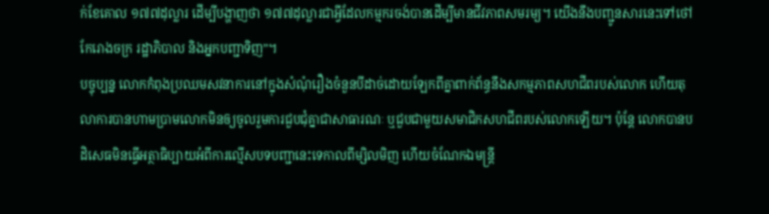ក់ខែគោល ១៧៧ដុល្លារ ដើម្បីបង្ហាញថា ១៧៧ដុល្លារជាអ្វីដែលកម្មករចង់បានដើម្បីមានជីវភាពសមរម្យ។ យើងនឹងបញ្ជូនសារនេះទៅថៅកែរោងចក្រ រដ្ឋាភិបាល និងអ្នកបញ្ជាទិញ”។
បច្ចុប្បន្ន លោកកំពុងប្រឈមសវនាការនៅក្នុងសំណុំរឿងចំនួនបីដាច់ដោយឡែកពីគ្នាពាក់ព័ន្ធនឹងសកម្មភាពសហជីពរបស់លោក ហើយតុលាការបានហាមប្រាមលោកមិនឲ្យចូលរួមការជួបជុំគ្នាជាសាធារណៈ ឬជួបជាមួយសមាជិកសហជីពរបស់លោកឡើយ។ ប៉ុន្តែ លោកបានបដិសេធមិនធ្វើអត្ថាធិប្បាយអំពីការល្មើសបទបញ្ជានេះទេកាលពីម្សិលមិញ ហើយចំណែកឯមន្ត្រី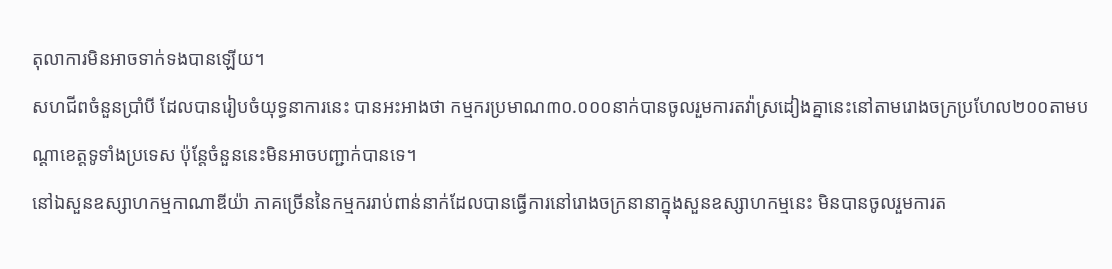តុលាការមិនអាចទាក់ទងបានឡើយ។
សហជីពចំនួនប្រាំបី ដែលបានរៀបចំយុទ្ធនាការនេះ បានអះអាងថា កម្មករប្រមាណ៣០.០០០នាក់បានចូលរួមការតវ៉ាស្រដៀងគ្នានេះនៅតាមរោងចក្រប្រហែល២០០តាមបណ្តាខេត្តទូទាំងប្រទេស ប៉ុន្តែចំនួននេះមិនអាចបញ្ជាក់បានទេ។
នៅឯសួនឧស្សាហកម្មកាណាឌីយ៉ា ភាគច្រើននៃកម្មកររាប់ពាន់នាក់ដែលបានធ្វើការនៅរោងចក្រនានាក្នុងសួនឧស្សាហកម្មនេះ មិនបានចូលរួមការត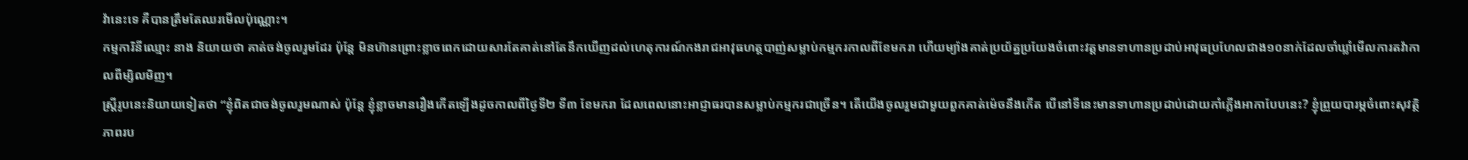វ៉ានេះទេ គឺបានត្រឹមតែឈរមើលប៉ុណ្ណោះ។
កម្មការិនីឈ្មោះ នាង និយាយថា គាត់ចង់ចូលរួមដែរ ប៉ុន្តែ មិនហ៊ានព្រោះខ្លាចពេកដោយសារតែគាត់នៅតែនឹកឃើញដល់ហេតុការណ៍កងរាជអាវុធហត្ថបាញ់សម្លាប់កម្មករកាលពីខែមករា ហើយម្យ៉ាងគាត់ប្រយ័ត្នប្រយែងចំពោះវត្តមានទាហានប្រដាប់អាវុធប្រហែលជាង១០នាក់ដែលចាំឃ្លាំមើលការតវ៉ាកាលពីម្សិលមិញ។
ស្ត្រីរូបនេះនិយាយទៀតថា “ខ្ញុំពិតជាចង់ចូលរួមណាស់ ប៉ុន្តែ ខ្ញុំខ្លាចមានរឿងកើតឡើងដូចកាលពីថ្ងៃទី២ ទី៣ ខែមករា ដែលពេលនោះអាជ្ញាធរបានសម្លាប់កម្មករជាច្រើន។ តើយើងចូលរួមជាមួយពួកគាត់ម៉េចនឹងកើត បើនៅទីនេះមានទាហានប្រដាប់ដោយកាំភ្លើងអាកាបែបនេះ? ខ្ញុំព្រួយបារម្ភចំពោះសុវត្ថិភាពរប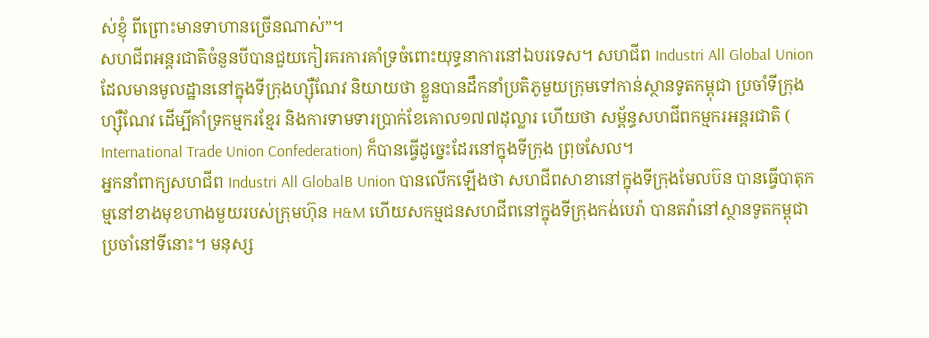ស់ខ្ញុំ ពីព្រោះមានទាហានច្រើនណាស់”។
សហជីពអន្តរជាតិចំនួនបីបានជួយកៀរគរការគាំទ្រចំពោះយុទ្ធនាការនៅឯបរទេស។ សហជីព Industri All Global Union ដែលមានមូលដ្ឋាននៅក្នុងទីក្រុងហ្ស៊ឺណែវ និយាយថា ខ្លួនបានដឹកនាំប្រតិភូមួយក្រុមទៅកាន់ស្ថានទូតកម្ពុជា ប្រចាំទីក្រុងហ្ស៊ឺណែវ ដើម្បីគាំទ្រកម្មករខ្មែរ និងការទាមទារប្រាក់ខែគោល១៧៧ដុល្លារ ហើយថា សម្ព័ន្ធសហជីពកម្មករអន្តរជាតិ ( International Trade Union Confederation) ក៏បានធ្វើដូច្នេះដែរនៅក្នុងទីក្រុង ព្រុចសែល។
អ្នកនាំពាក្យសហជីព Industri All GlobalB Union បានលើកឡើងថា សហជីពសាខានៅក្នុងទីក្រុងមែលប៊ន បានធ្វើបាតុកម្មនៅខាងមុខហាងមួយរបស់ក្រុមហ៊ុន H&M ហើយសកម្មជនសហជីពនៅក្នុងទីក្រុងកង់បេរ៉ា បានតវ៉ានៅស្ថានទូតកម្ពុជា ប្រចាំនៅទីនោះ។ មនុស្ស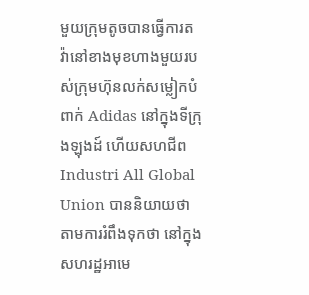មួយក្រុមតូចបានធ្វើការតវ៉ានៅខាងមុខហាងមួយរបស់ក្រុមហ៊ុនលក់សម្លៀកបំពាក់ Adidas នៅក្នុងទីក្រុងឡុងដ៍ ហើយសហជីព Industri All Global Union បាននិយាយថា តាមការរំពឹងទុកថា នៅក្នុងសហរដ្ឋអាមេ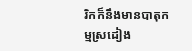រិកក៏នឹងមានបាតុកម្មស្រដៀង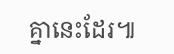គ្នានេះដែរ៕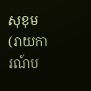សុខុម
(រាយការណ៍ប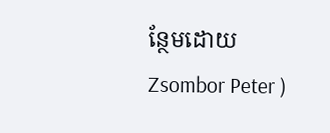ន្ថែមដោយ Zsombor Peter )